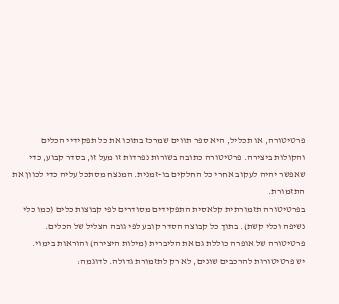פרטיטורה, או תכליל, היא ספר תווים שמרכז בתוכו את כל תפקידיי הכלים והקולות ביצירה. פרטיטורה כתובה בשורות נפרדות זו מעל זו, בסדר קבוע, כדי שאפשר יהיה לעקוב אחרי כל החלקים בו-זמנית. המנצח מסתכל עליה כדי לכוון את התזמורת.
בפרטיטורה תזמורתית קלאסית התפקידים מסודרים לפי קבוצות כלים (כמו כלי נשיפה וכלי קשת). בתוך כל קבוצה הסדר קובע לפי גובה הצליל של הכלים. פרטיטורה של אופרה כוללת גם את הליברית (מילות היצירה) והוראות בימוי.
יש פרטיטורות להרכבים שונים, לא רק לתזמורת גדולה. לדוגמה: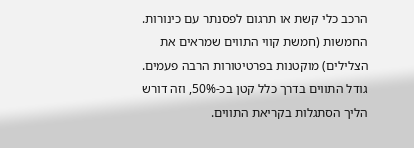הרכב כלי קשת או תרגום לפסנתר עם כינורות. החמשות (חמשת קווי התווים שמראים את הצלילים) מוקטנות בפרטיטורות הרבה פעמים. גודל התווים בדרך כלל קטן בכ-50%, וזה דורש הליך הסתגלות בקריאת התווים.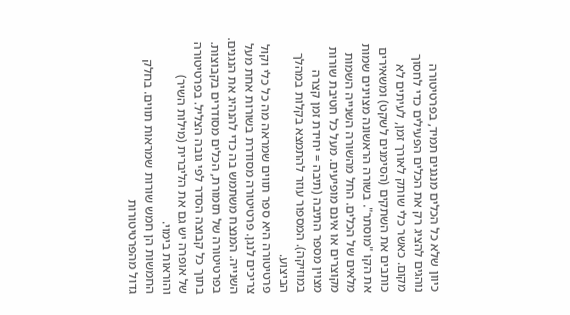כיוון שלא כל הכלים מנגנים תמיד, בפרטיטורה נוהגים להציג רק את הכלים הפעילים כדי לחסוך מקום. כאשר כלי שותק לאורך זמן, לעיתים לא כותבים את השתקים (הסימנים לשקט) ומשאירים את הקו "מוסתר". בשורה הראשונה מצוינים שמות מלאים של הכלים. החל מהשורה השנייה השמות מקוצרים או אינם מופיעים. מעל כל חטיבת שורות מצוין מספר התיבה (תיבה = יחידת זמן קצרה במוזיקה). המספור עוזר להתמצא בקלות במהלך הביצוע.
פרטיטורה היא ספר תווים שמראה מה כל כלי וקול צריכים לנגן. פרטיטורה מסודרת בשורות אחת מעל השנייה. המנצח משתמש בה כדי להנהיג את הנגנים.
בפרטיטורה של תזמורת, הכלים מסודרים בקבוצות. בתוך כל קבוצה הסדר לפי גובה הצליל. בפרטיטורה של אופרה יש גם את הליברית (מילות השיר) והוראות בימוי.
החמשות הן חמש שורות שמראות תווים. בחלק גדול מהפרטיטורות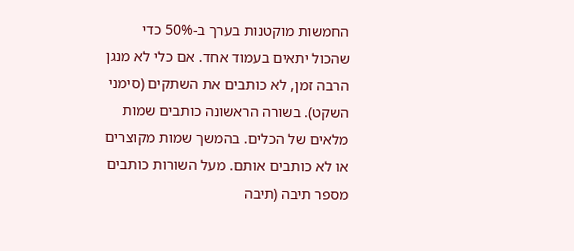החמשות מוקטנות בערך ב-50% כדי שהכול יתאים בעמוד אחד. אם כלי לא מנגן הרבה זמן, לא כותבים את השתקים (סימני השקט). בשורה הראשונה כותבים שמות מלאים של הכלים. בהמשך שמות מקוצרים או לא כותבים אותם. מעל השורות כותבים מספר תיבה (תיבה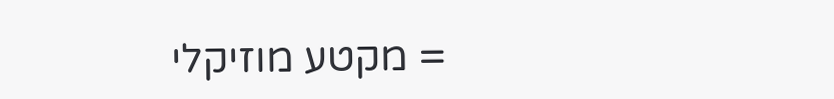= מקטע מוזיקלי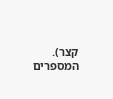קצר). המספרים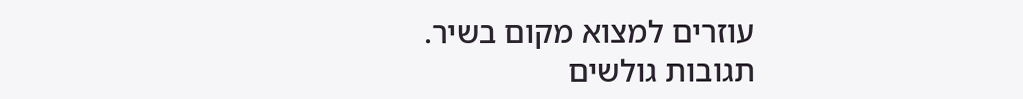עוזרים למצוא מקום בשיר.
תגובות גולשים